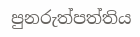පුනරුත්පත්තිය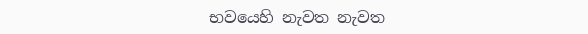භවයෙහි නැවත නැවත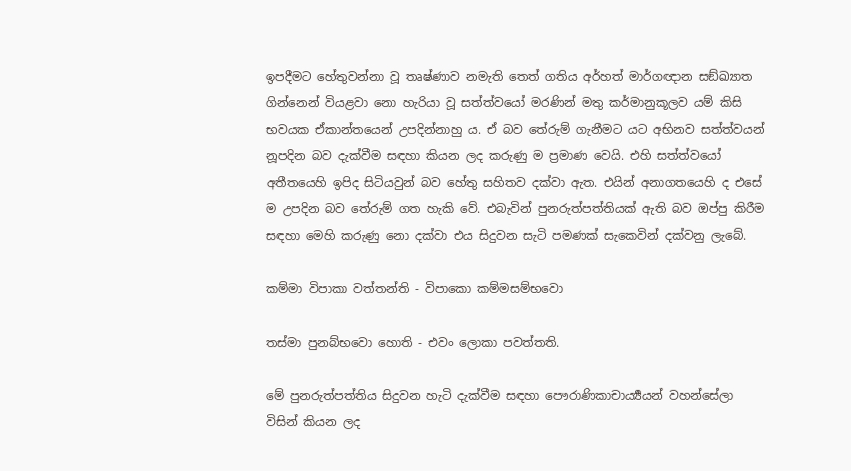ඉපදීමට හේතුවන්නා වූ තෘෂ්ණාව නමැති තෙත් ගතිය අර්හත් මාර්ගඥාන සඞ්ඛ්‍යාත ගින්නෙන් වියළවා නො හැරියා වූ සත්ත්වයෝ මරණින් මතු කර්මානුකූලව යම් කිසි භවයක ඒකාන්තයෙන් උපදින්නාහු ය. ඒ බව තේරුම් ගැනීමට යට අභිනව සත්ත්වයන් නූපදින බව දැක්වීම සඳහා කියන ලද කරුණු ම ප්‍රමාණ වෙයි. එහි සත්ත්වයෝ අතීතයෙහි ඉපිද සිටියවුන් බව හේතු සහිතව දක්වා ඇත. එයින් අනාගතයෙහි ද එසේ ම උපදින බව තේරුම් ගත හැකි වේ. එබැවින් පුනරුත්පත්තියක් ඇති බව ඔප්පු කිරීම සඳහා මෙහි කරුණු නො දක්වා එය සිදුවන සැටි පමණක් සැකෙවින් දක්වනු ලැබේ.

කම්මා විපාකා වත්තන්ති - විපාකො කම්මසම්භවො

තස්මා පුනබ්භවො හොති - එවං ලොකා පවත්තති.

මේ පුනරුත්පත්තිය සිදුවන හැටි දැක්වීම සඳහා පෞරාණිකාචාර්‍ය්‍යයන් වහන්සේලා විසින් කියන ලද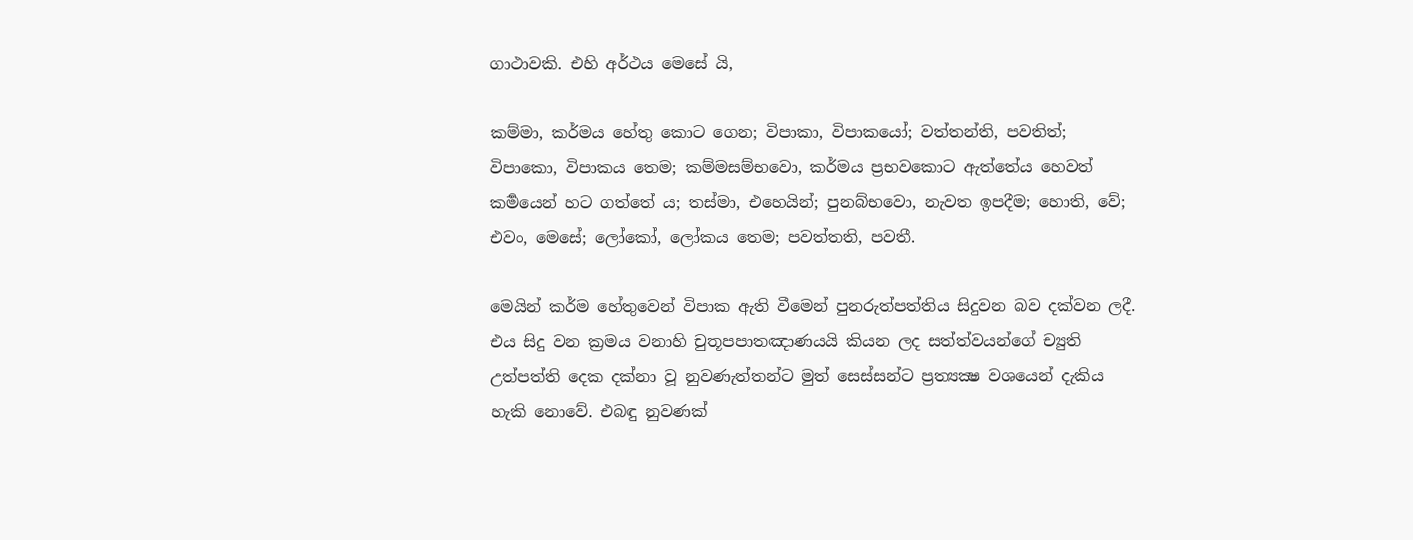ගාථාවකි. එහි අර්ථය මෙසේ යි,

කම්මා, කර්මය හේතු කොට ගෙන; විපාකා, විපාකයෝ; වත්තන්ති, පවතිත්; විපාකො, විපාකය තෙම; කම්මසම්භවො, කර්මය ප්‍රභවකොට ඇත්තේය හෙවත් කර්‍මයෙන් හට ගත්තේ ය; තස්මා, එහෙයින්; පුනබ්භවො, නැවත ඉපදීම; හොති, වේ; එවං, මෙසේ; ලෝකෝ, ලෝකය තෙම; පවත්තති, පවතී.

මෙයින් කර්ම හේතුවෙන් විපාක ඇති වීමෙන් පුනරුත්පත්තිය සිදුවන බව දක්වන ලදී. එය සිදු වන ක්‍රමය වනාහි චුතූපපාතඤාණයයි කියන ලද සත්ත්වයන්ගේ ච්‍යුති උත්පත්ති දෙක දක්නා වූ නුවණැත්තන්ට මුත් සෙස්සන්ට ප්‍රත්‍යක්‍ෂ වශයෙන් දැකිය හැකි නොවේ. එබඳු නුවණක්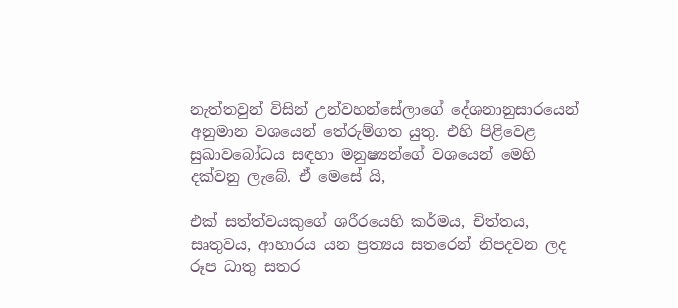නැත්තවුන් විසින් උන්වහන්සේලාගේ දේශනානුසාරයෙන් අනුමාන වශයෙන් තේරුම්ගත යුතු. එහි පිළිවෙළ සුඛාවබෝධය සඳහා මනුෂ්‍යන්ගේ වශයෙන් මෙහි දක්වනු ලැබේ. ඒ මෙසේ යි,

එක් සත්ත්වයකුගේ ශරීරයෙහි කර්මය, චිත්තය, සෘතුවය, ආහාරය යන ප්‍රත්‍යය සතරෙන් නිපදවන ලද රූප ධාතු සතර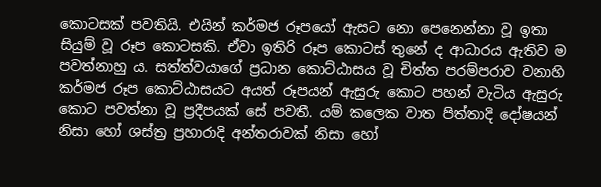කොටසක් පවතියි. එයින් කර්මජ රූපයෝ ඇසට නො පෙනෙන්නා වූ ඉතා සියුම් වූ රූප කොටසකි. ඒවා ඉතිරි රූප කොටස් තුනේ ද ආධාරය ඇතිව ම පවත්නාහු ය. සත්ත්වයාගේ ප්‍රධාන කොට්ඨාසය වූ චිත්ත පරම්පරාව වනාහි කර්මජ රූප කොට්ඨාසයට අයත් රූපයන් ඇසුරු කොට පහන් වැටිය ඇසුරු කොට පවත්නා වූ ප්‍රදීපයක් සේ පවතී. යම් කලෙක වාත පිත්තාදි දෝෂයන් නිසා හෝ ශස්ත්‍ර ප්‍රහාරාදි අන්තරාවක් නිසා හෝ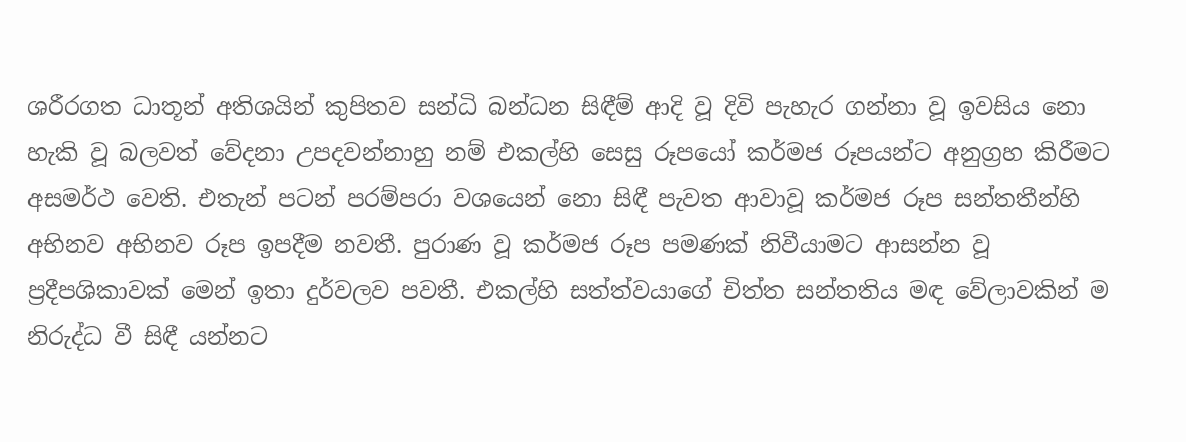ශරීරගත ධාතූන් අතිශයින් කුපිතව සන්ධි බන්ධන සිඳීම් ආදි වූ දිවි පැහැර ගන්නා වූ ඉවසිය නො හැකි වූ බලවත් වේදනා උපදවන්නාහු නම් එකල්හි සෙසු රූපයෝ කර්මජ රූපයන්ට අනුග්‍රහ කිරීමට අසමර්ථ වෙති. එතැන් පටන් පරම්පරා වශයෙන් නො සිඳී පැවත ආවාවූ කර්මජ රූප සන්තතීන්හි අභිනව අභිනව රූප ඉපදීම නවතී. පුරාණ වූ කර්මජ රූප පමණක් නිවීයාමට ආසන්න වූ ප්‍රදීපශිකාවක් මෙන් ඉතා දුර්වලව පවතී. එකල්හි සත්ත්වයාගේ චිත්ත සන්තතිය මඳ වේලාවකින් ම නිරුද්ධ වී සිඳී යන්නට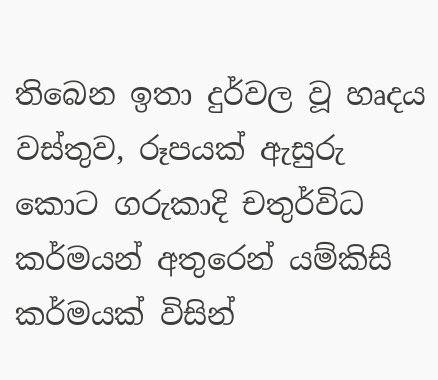තිබෙන ඉතා දුර්වල වූ හෘදය වස්තුව, රූපයක් ඇසුරු කොට ගරුකාදි චතුර්විධ කර්මයන් අතුරෙන් යම්කිසි කර්මයක් විසින්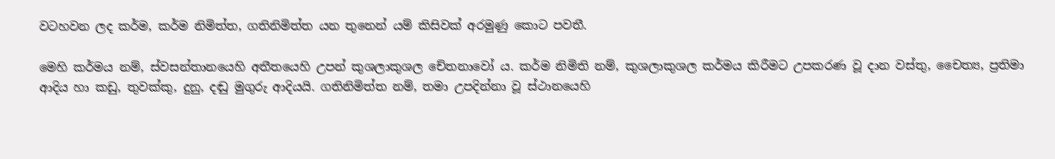වටහවන ලද කර්ම, කර්ම නිමිත්ත, ගතිනිමිත්ත යන තුනෙන් යම් කිසිවක් අරමුණු කොට පවතී.

මෙහි කර්මය නම්, ස්වසන්තානයෙහි අතීතයෙහි උපන් කුශලාකුශල චේතනාවෝ ය. කර්ම නිමිති නම්, කුශලාකුශල කර්මය කිරීමට උපකරණ වූ දාන වස්තු, චෛත්‍ය, ප්‍රතිමා ආදිය හා කඩු, තුවක්කු, දුනු, දඬු මුගුරු ආදියයි. ගතිනිමිත්ත නම්, තමා උපදින්නා වූ ස්ථානයෙහි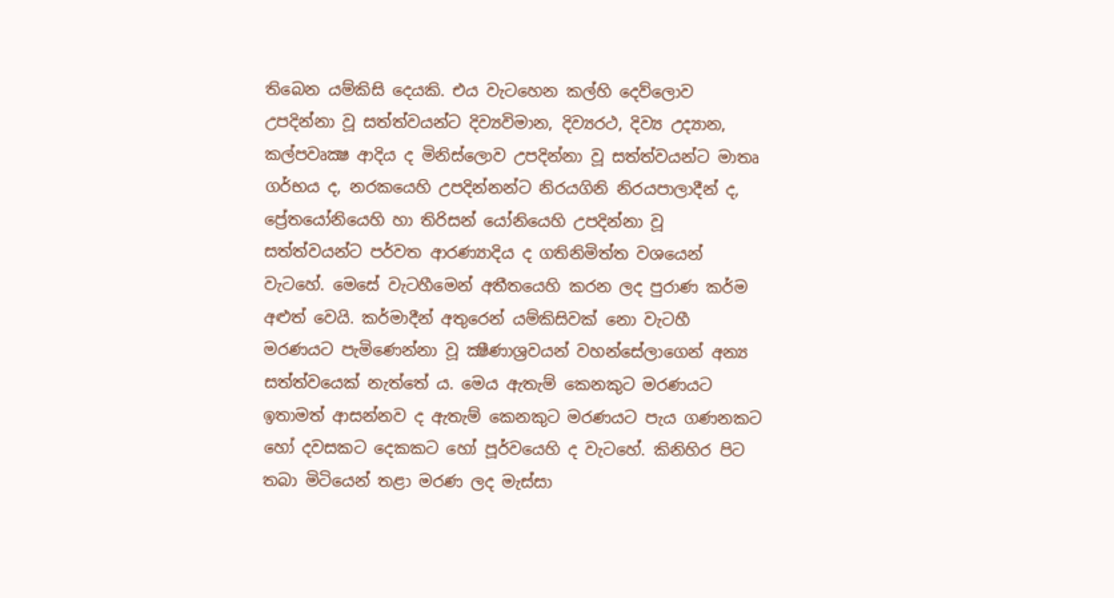තිබෙන යම්කිසි දෙයකි. එය වැටහෙන කල්හි දෙව්ලොව උපදින්නා වූ සත්ත්වයන්ට දිව්‍යවිමාන, දිව්‍යරථ, දිව්‍ය උද්‍යාන, කල්පවෘක්‍ෂ ආදිය ද මිනිස්ලොව උපදින්නා වූ සත්ත්වයන්ට මාතෘ ගර්භය ද, නරකයෙහි උපදින්නන්ට නිරයගිනි නිරයපාලාදීන් ද, ප්‍රේතයෝනියෙහි හා තිරිසන් යෝනියෙහි උපදින්නා වූ සත්ත්වයන්ට පර්වත ආරණ්‍යාදිය ද ගතිනිමිත්ත වශයෙන් වැටහේ. මෙසේ වැටහීමෙන් අතීතයෙහි කරන ලද පුරාණ කර්ම අළුත් වෙයි. කර්මාදීන් අතුරෙන් යම්කිසිවක් නො වැටහී මරණයට පැමිණෙන්නා වූ ක්‍ෂීණාශ්‍රවයන් වහන්සේලාගෙන් අන්‍ය සත්ත්වයෙක් නැත්තේ ය. මෙය ඇතැම් කෙනකුට මරණයට ඉතාමත් ආසන්නව ද ඇතැම් කෙනකුට මරණයට පැය ගණනකට හෝ දවසකට දෙකකට හෝ පූර්වයෙහි ද වැටහේ. කිනිහිර පිට තබා මිටියෙන් තළා මරණ ලද මැස්සා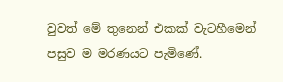වුවත් මේ තුනෙන් එකක් වැටහීමෙන් පසුව ම මරණයට පැමිණේ.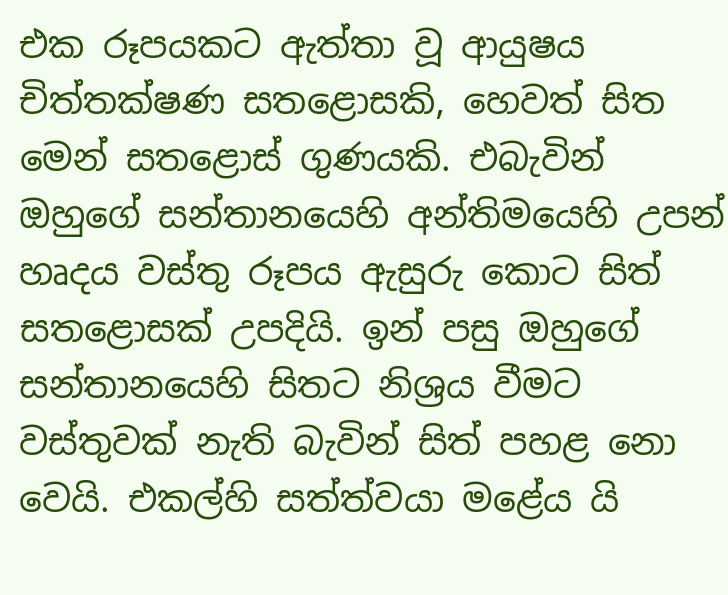එක රූපයකට ඇත්තා වූ ආයුෂය චිත්තක්ෂණ සතළොසකි, හෙවත් සිත මෙන් සතළොස් ගුණයකි. එබැවින් ඔහුගේ සන්තානයෙහි අන්තිමයෙහි උපන් හෘදය වස්තු රූපය ඇසුරු කොට සිත් සතළොසක් උපදියි. ඉන් පසු ඔහුගේ සන්තානයෙහි සිතට නිශ්‍රය වීමට වස්තුවක් නැති බැවින් සිත් පහළ නො වෙයි. එකල්හි සත්ත්වයා මළේය යි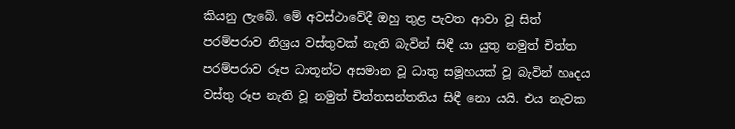කියනු ලැබේ. මේ අවස්ථාවේදී ඔහු තුළ පැවත ආවා වූ සිත් පරම්පරාව නිශ්‍රය වස්තුවක් නැති බැවින් සිඳී යා යුතු නමුත් චිත්ත පරම්පරාව රූප ධාතූන්ට අසමාන වූ ධාතු සමූහයක් වූ බැවින් හෘදය වස්තු රූප නැති වූ නමුත් චිත්තසන්තතිය සිඳී නො යයි. එය නැවක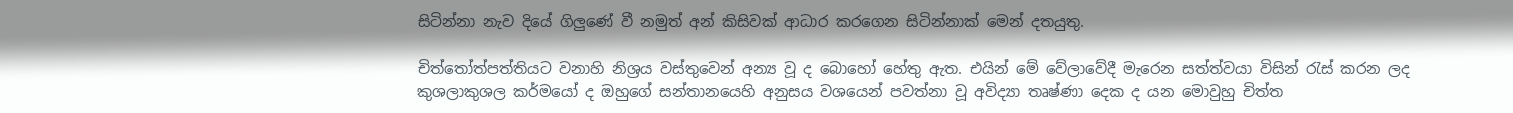සිටින්නා නැව දියේ ගිලුණේ වී නමුත් අන් කිසිවක් ආධාර කරගෙන සිටින්නාක් මෙන් දතයුතු.

චිත්තෝත්පත්තියට වනාහි නිශ්‍රය වස්තුවෙන් අන්‍ය වූ ද බොහෝ හේතු ඇත. එයින් මේ වේලාවේදී මැරෙන සත්ත්වයා විසින් රැස් කරන ලද කුශලාකුශල කර්මයෝ ද ඔහුගේ සන්තානයෙහි අනුසය වශයෙන් පවත්නා වූ අවිද්‍යා තෘෂ්ණා දෙක ද යන මොවුහු චිත්ත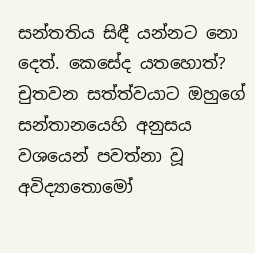සන්තතිය සිඳී යන්නට නො දෙත්. කෙසේද යතහොත්? චුතවන සත්ත්වයාට ඔහුගේ සන්තානයෙහි අනුසය වශයෙන් පවත්නා වූ අවිද්‍යාතොමෝ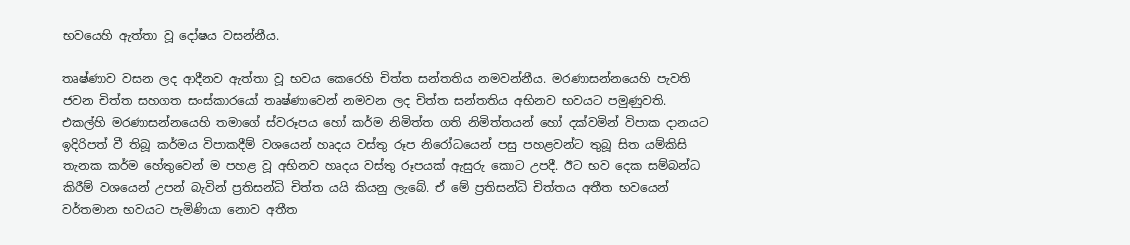භවයෙහි ඇත්තා වූ දෝෂය වසන්නීය.

තෘෂ්ණාව වසන ලද ආදීනව ඇත්තා වූ භවය කෙරෙහි චිත්ත සන්තතිය නමවන්නීය. මරණාසන්නයෙහි පැවති ජවන චිත්ත සහගත සංස්කාරයෝ තෘෂ්ණාවෙන් නමවන ලද චිත්ත සන්තතිය අභිනව භවයට පමුණුවති. එකල්හි මරණාසන්නයෙහි තමාගේ ස්වරූපය හෝ කර්ම නිමිත්ත ගති නිමිත්තයන් හෝ දක්වමින් විපාක දානයට ඉදිරිපත් වී තිබූ කර්මය විපාකදීම් වශයෙන් හෘදය වස්තු රූප නිරෝධයෙන් පසු පහළවන්ට තුබූ සිත යම්කිසි තැනක කර්ම හේතුවෙන් ම පහළ වූ අභිනව හෘදය වස්තු රූපයක් ඇසුරු කොට උපදී. ඊට භව දෙක සම්බන්ධ කිරීම් වශයෙන් උපන් බැවින් ප්‍රතිසන්ධි චිත්ත යයි කියනු ලැබේ. ඒ මේ ප්‍රතිසන්ධි චිත්තය අතීත භවයෙන් වර්තමාන භවයට පැමිණියා නොව අතීත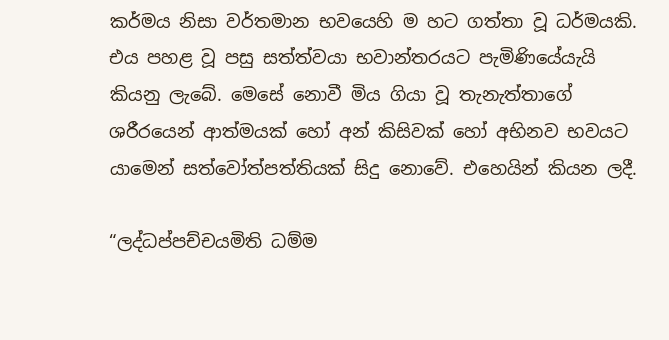කර්මය නිසා වර්තමාන භවයෙහි ම හට ගත්තා වූ ධර්මයකි. එය පහළ වූ පසු සත්ත්වයා භවාන්තරයට පැමිණියේයැයි කියනු ලැබේ. මෙසේ නොවී මිය ගියා වූ තැනැත්තාගේ ශරීරයෙන් ආත්මයක් හෝ අන් කිසිවක් හෝ අභිනව භවයට යාමෙන් සත්වෝත්පත්තියක් සිදු නොවේ. එහෙයින් කියන ලදී.

“ලද්ධප්පච්චයමිති ධම්ම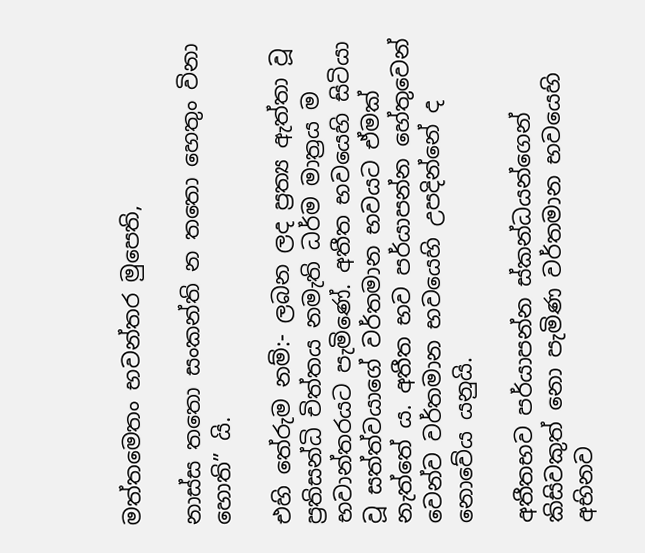මත්තමෙතං භවන්තර මුපෙති,

නාස්ස තතො සංකන්ති න තතො හෙතුං විනා හොති” යි.

එහි තේරුම නම්:- ලබන ලද ප්‍රත්‍ය ඇත්තා වූ ප්‍රතිසන්ධි චිත්තය නමැති ධර්ම මාත්‍රය ම භවාන්තරයට පැමිණේ. අතීත භවයෙහි සිටියා වූ සත්ත්වයාගේ වර්තමාන භවයට ඒමක් නැත්තේ ය. අතීත භව පර්යාපන්න හේතුවෙන් වෙන්ව වර්තමාන භවයෙහි උපදින්නේ ද නොවේය යනුයි.

අතීතභව පර්යාපන්න ස්කන්ධයන්ගෙන් කිසිවකුත් නො පැමිණ වර්තමාන භවයෙහි අභිනව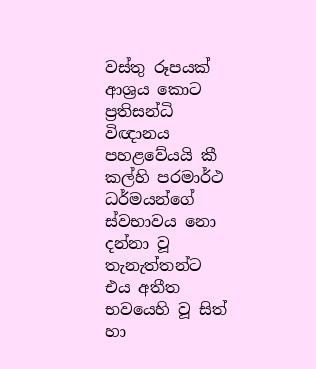වස්තු රූපයක් ආශ්‍රය කොට ප්‍රතිසන්ධි විඥානය පහළවේයයි කී කල්හි පරමාර්ථ ධර්මයන්ගේ ස්වභාවය නො දන්නා වූ තැනැත්තන්ට එය අතීත භවයෙහි වූ සිත් හා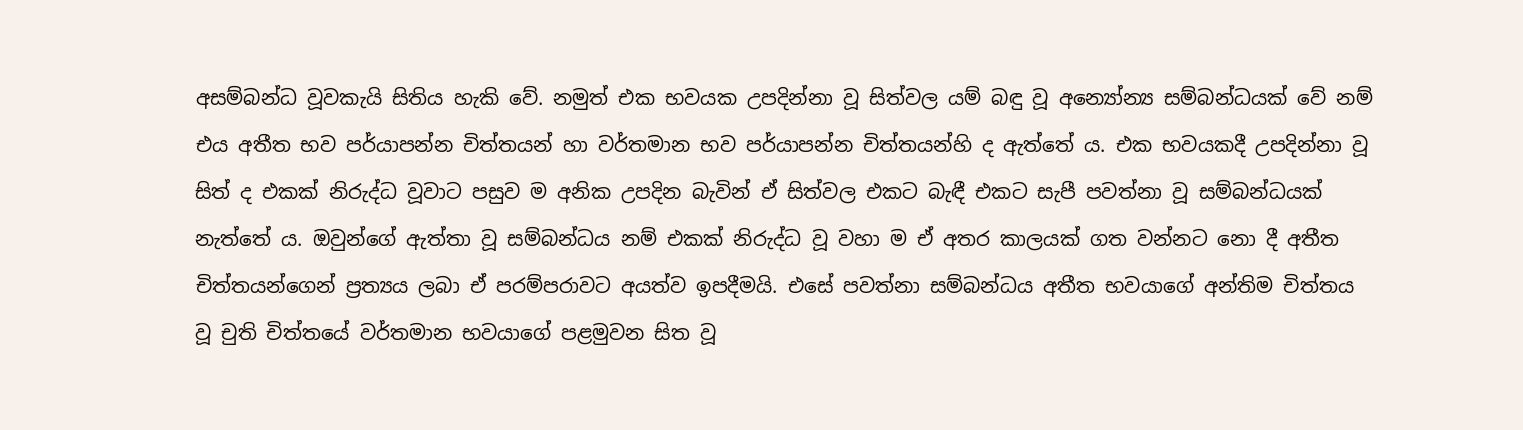අසම්බන්ධ වූවකැයි සිතිය හැකි වේ. නමුත් එක භවයක උපදින්නා වූ සිත්වල යම් බඳු වූ අන්‍යෝන්‍ය සම්බන්ධයක් වේ නම් එය අතීත භව පර්යාපන්න චිත්තයන් හා වර්තමාන භව පර්යාපන්න චිත්තයන්හි ද ඇත්තේ ය. එක භවයකදී උපදින්නා වූ සිත් ද එකක් නිරුද්ධ වූවාට පසුව ම අනික උපදින බැවින් ඒ සිත්වල එකට බැඳී එකට සැපී පවත්නා වූ සම්බන්ධයක් නැත්තේ ය. ඔවුන්ගේ ඇත්තා වූ සම්බන්ධය නම් එකක් නිරුද්ධ වූ වහා ම ඒ අතර කාලයක් ගත වන්නට නො දී අතීත චිත්තයන්ගෙන් ප්‍රත්‍යය ලබා ඒ පරම්පරාවට අයත්ව ඉපදීමයි. එසේ පවත්නා සම්බන්ධය අතීත භවයාගේ අන්තිම චිත්තය වූ චුති චිත්තයේ වර්තමාන භවයාගේ පළමුවන සිත වූ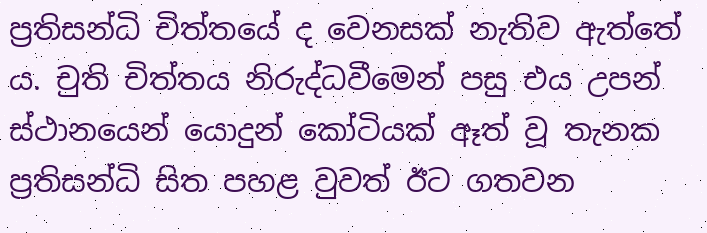ප්‍රතිසන්ධි චිත්තයේ ද වෙනසක් නැතිව ඇත්තේ ය. චුති චිත්තය නිරුද්ධවීමෙන් පසු එය උපන් ස්ථානයෙන් යොදුන් කෝටියක් ඈත් වූ තැනක ප්‍රතිසන්ධි සිත පහළ වුවත් ඊට ගතවන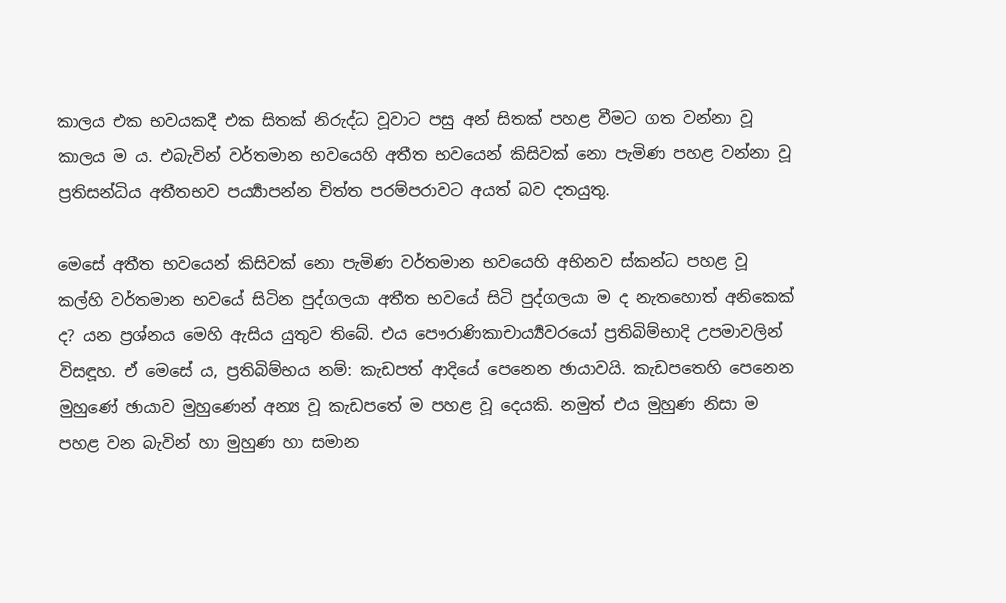කාලය එක භවයකදී එක සිතක් නිරුද්ධ වූවාට පසු අන් සිතක් පහළ වීමට ගත වන්නා වූ කාලය ම ය. එබැවින් වර්තමාන භවයෙහි අතීත භවයෙන් කිසිවක් නො පැමිණ පහළ වන්නා වූ ප්‍රතිසන්ධිය අතීතභව පර්‍ය්‍යාපන්න චිත්ත පරම්පරාවට අයත් බව දතයුතු.

මෙසේ අතීත භවයෙන් කිසිවක් නො පැමිණ වර්තමාන භවයෙහි අභිනව ස්කන්ධ පහළ වූ කල්හි වර්තමාන භවයේ සිටින පුද්ගලයා අතීත භවයේ සිටි පුද්ගලයා ම ද නැතහොත් අනිකෙක් ද? යන ප්‍රශ්නය මෙහි ඇසිය යුතුව තිබේ. එය පෞරාණිකාචාර්‍ය්‍යවරයෝ ප්‍රතිබිම්භාදි උපමාවලින් විසඳූහ. ඒ මෙසේ ය, ප්‍රතිබිම්භය නම්: කැඩපත් ආදියේ පෙනෙන ඡායාවයි. කැඩපතෙහි පෙනෙන මුහුණේ ඡායාව මුහුණෙන් අන්‍ය වූ කැඩපතේ ම පහළ වූ දෙයකි. නමුත් එය මුහුණ නිසා ම පහළ වන බැවින් හා මුහුණ හා සමාන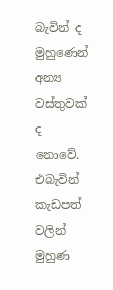බැවින් ද මුහුණෙන් අන්‍ය වස්තුවක් ද නොවේ. එබැවින් කැඩපත් වලින් මුහුණ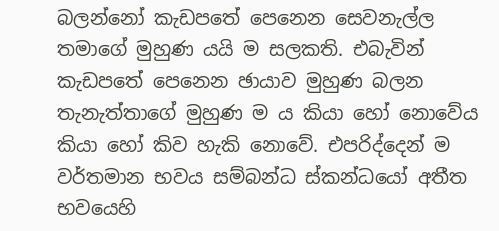බලන්නෝ කැඩපතේ පෙනෙන සෙවනැල්ල තමාගේ මුහුණ යයි ම සලකති. එබැවින් කැඩපතේ පෙනෙන ඡායාව මුහුණ බලන තැනැත්තාගේ මුහුණ ම ය කියා හෝ නොවේය කියා හෝ කිව හැකි නොවේ. එපරිද්දෙන් ම වර්තමාන භවය සම්බන්ධ ස්කන්ධයෝ අතීත භවයෙහි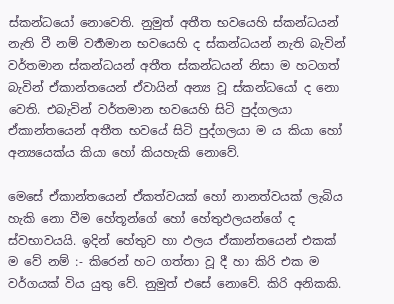ස්කන්ධයෝ නොවෙති. නුමුත් අතීත භවයෙහි ස්කන්ධයන් නැති වී නම් වර්‍තමාන භවයෙහි ද ස්කන්ධයන් නැති බැවින් වර්තමාන ස්කන්ධයන් අතීත ස්කන්ධයන් නිසා ම හටගත් බැවින් ඒකාන්තයෙන් ඒවායින් අන්‍ය වූ ස්කන්ධයෝ ද නො වෙති. එබැවින් වර්තමාන භවයෙහි සිටි පුද්ගලයා ඒකාන්තයෙන් අතීත භවයේ සිටි පුද්ගලයා ම ය කියා හෝ අන්‍යයෙක්ය කියා හෝ කියහැකි නොවේ.

මෙසේ ඒකාන්තයෙන් ඒකත්වයක් හෝ නානත්වයක් ලැබිය හැකි නො වීම හේතූන්ගේ හෝ හේතුඵලයන්ගේ ද ස්වභාවයයි. ඉදින් හේතුව හා ඵලය ඒකාන්තයෙන් එකක් ම වේ නම් :- කිරෙන් හට ගත්තා වූ දී හා කිරි එක ම වර්ගයක් විය යුතු වේ. නුමුත් එසේ නොවේ. කිරි අනිකකි.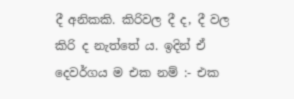දී අනිකකි. කිරිවල දී ද, දී වල කිරි ද නැත්තේ ය. ඉදින් ඒ දෙවර්ගය ම එක නම් :- එක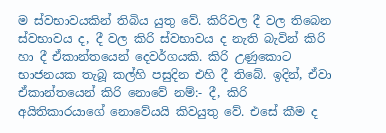ම ස්වභාවයකින් තිබිය යුතු වේ. කිරිවල දී වල තිබෙන ස්වභාවය ද, දී වල කිරි ස්වභාවය ද නැති බැවින් කිරි හා දී ඒකාන්තයෙන් දෙවර්ගයකි. කිරි උණුකොට භාජනයක තැබූ කල්හි පසුදින එහි දී තිබේ. ඉදින්, ඒවා ඒකාන්තයෙන් කිරි නොවේ නම්:- දී, කිරි අයිතිකාරයාගේ නොවේයයි කිවයුතු වේ. එසේ කීම ද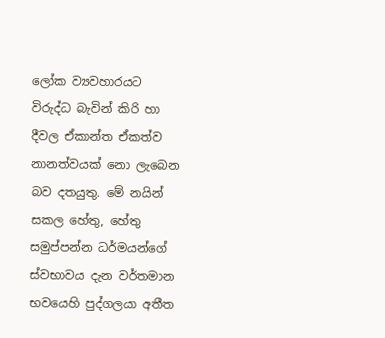ලෝක ව්‍යවහාරයට විරුද්ධ බැවින් කිරි හා දීවල ඒකාන්ත ඒකත්ව නානත්වයක් නො ලැබෙන බව දතයුතු. මේ නයින් සකල හේතු, හේතු සමුප්පන්න ධර්මයන්ගේ ස්වභාවය දැන වර්තමාන භවයෙහි පුද්ගලයා අතීත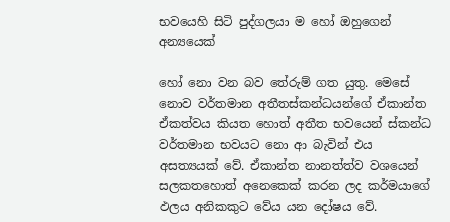භවයෙහි සිටි පුද්ගලයා ම හෝ ඔහුගෙන් අන්‍යයෙක්

හෝ නො වන බව තේරුම් ගත යුතු. මෙසේ නොව වර්තමාන අතීතස්කන්ධයන්ගේ ඒකාන්ත ඒකත්වය කියත හොත් අතීත භවයෙන් ස්කන්ධ වර්තමාන භවයට නො ආ බැවින් එය අසත්‍යයක් වේ. ඒකාන්ත නානත්ත්ව වශයෙන් සලකතහොත් අනෙකෙක් කරන ලද කර්මයාගේ ඵලය අනිකකුට වේය යන දෝෂය වේ.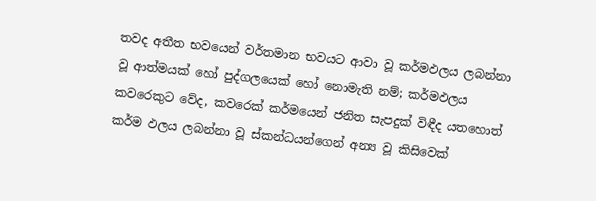තවද අතීත භවයෙන් වර්තමාන භවයට ආවා වූ කර්මඵලය ලබන්නා වූ ආත්මයක් හෝ පුද්ගලයෙක් හෝ නොමැති නම්; කර්මඵලය කවරෙකුට වේද, කවරෙක් කර්මයෙන් ජනිත සැපදුක් විඳීද යතහොත් කර්ම ඵලය ලබන්නා වූ ස්කන්ධයන්ගෙන් අන්‍ය වූ කිසිවෙක්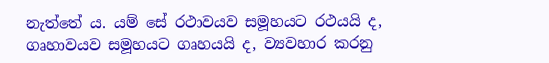නැත්තේ ය. යම් සේ රථාවයව සමූහයට රථයයි ද, ගෘහාවයව සමූහයට ගෘහයයි ද, ව්‍යවහාර කරනු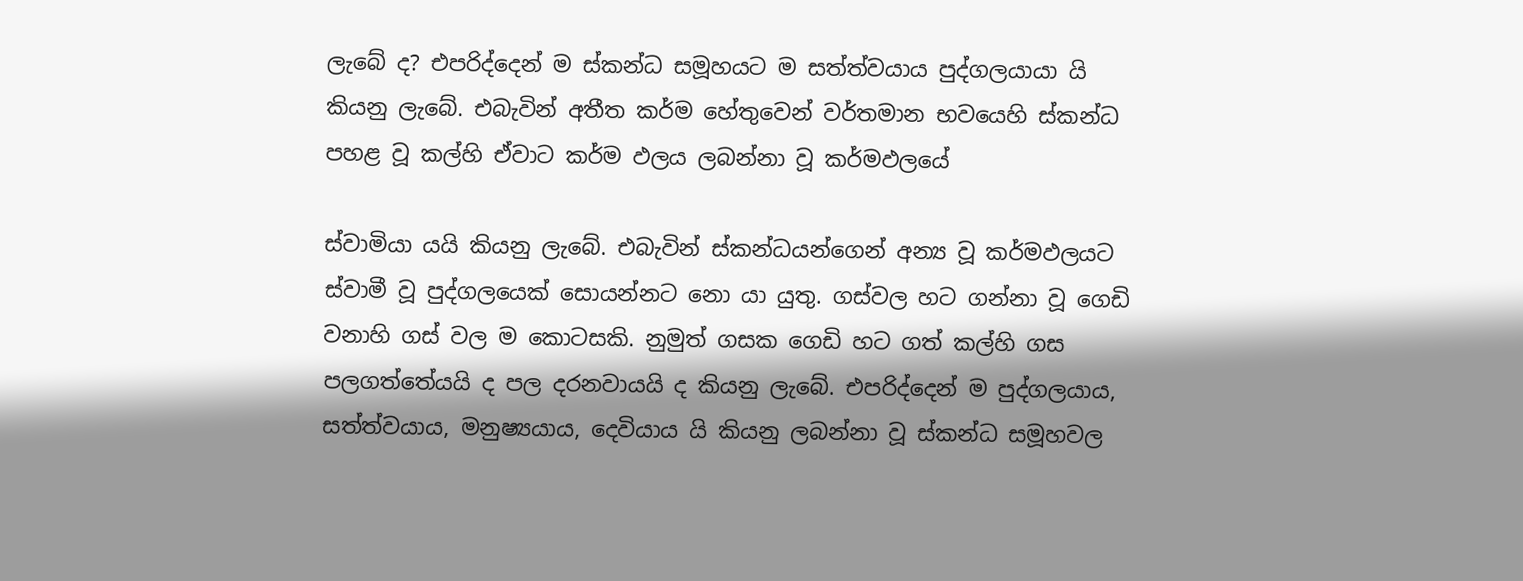ලැබේ ද? එපරිද්දෙන් ම ස්කන්ධ සමූහයට ම සත්ත්වයාය පුද්ගලයායා යි කියනු ලැබේ. එබැවින් අතීත කර්ම හේතුවෙන් වර්තමාන භවයෙහි ස්කන්ධ පහළ වූ කල්හි ඒවාට කර්ම ඵලය ලබන්නා වූ කර්මඵලයේ

ස්වාමියා යයි කියනු ලැබේ. එබැවින් ස්කන්ධයන්ගෙන් අන්‍ය වූ කර්මඵලයට ස්වාමී වූ පුද්ගලයෙක් සොයන්නට නො යා යුතු. ගස්වල හට ගන්නා වූ ගෙඩි වනාහි ගස් වල ම කොටසකි. නුමුත් ගසක ගෙඩි හට ගත් කල්හි ගස පලගත්තේයයි ද පල දරනවායයි ද කියනු ලැබේ. එපරිද්දෙන් ම පුද්ගලයාය, සත්ත්වයාය, මනුෂ්‍යයාය, දෙවියාය යි කියනු ලබන්නා වූ ස්කන්ධ සමූහවල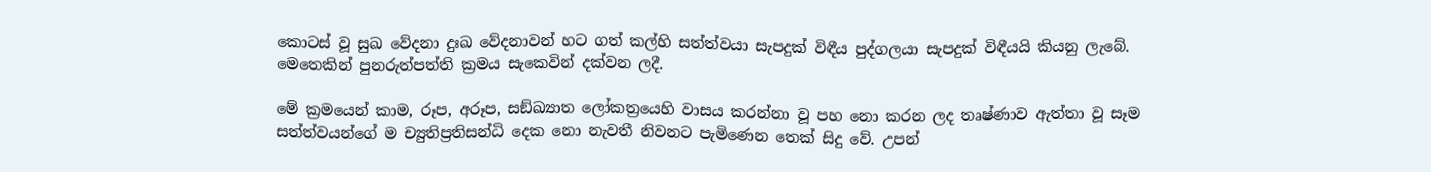කොටස් වූ සුඛ වේදනා දුඃඛ වේදනාවන් හට ගත් කල්හි සත්ත්වයා සැපදුක් විඳීය පුද්ගලයා සැපදුක් විඳීයයි කියනු ලැබේ. මෙතෙකින් පුනරුත්පත්ති ක්‍රමය සැකෙවින් දක්වන ලදී.

මේ ක්‍රමයෙන් කාම, රූප, අරූප, සඞ්ඛ්‍යාත ලෝකත්‍රයෙහි වාසය කරන්නා වූ පහ නො කරන ලද තෘෂ්ණාව ඇත්තා වූ සෑම සත්ත්වයන්ගේ ම ච්‍යුතිප්‍රතිසන්ධි දෙක නො නැවතී නිවනට පැමිණෙන තෙක් සිදු වේ. උපන්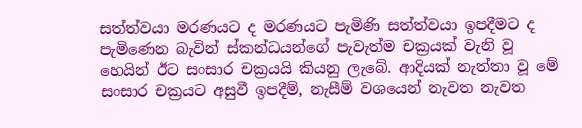සත්ත්වයා මරණයට ද මරණයට පැමිණි සත්ත්වයා ඉපදීමට ද පැමිණෙන බැවින් ස්කන්ධයන්ගේ පැවැත්ම චක්‍රයක් වැනි වූ හෙයින් ඊට සංසාර චක්‍රයයි කියනු ලැබේ. ආදියක් නැත්තා වූ මේ සංසාර චක්‍රයට අසුවී ඉපදීම්, නැසීම් වශයෙන් නැවත නැවත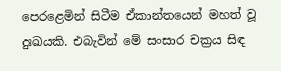පෙරළෙමින් සිටීම ඒකාන්තයෙන් මහත් වූ දුඃඛයකි. එබැවින් මේ සංසාර චක්‍රය සිඳ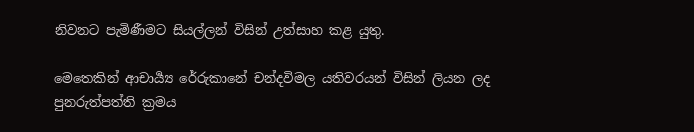නිවනට පැමිණීමට සියල්ලන් විසින් උත්සාහ කළ යුතු.

මෙතෙකින් ආචාර්‍ය්‍ය රේරුකානේ චන්දවිමල යතිවරයන් විසින් ලියන ලද පුනරුත්පත්ති ක්‍රමය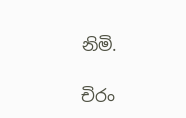නිමි.

චිරං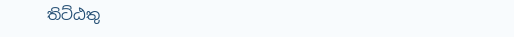තිට්ඨතු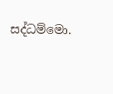සද්ධම්මො.